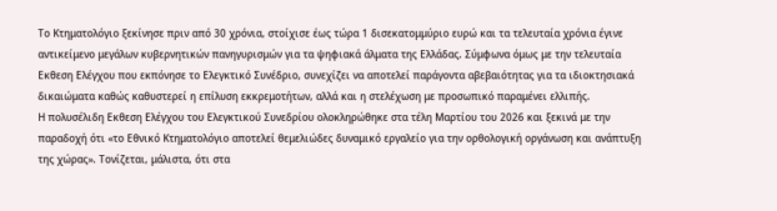Το Κτηματολόγιο ξεκίνησε πριν από 30 χρόνια, στοίχισε έως τώρα 1 δισεκατομμύριο ευρώ και τα τελευταία χρόνια έγινε αντικείμενο μεγάλων κυβερνητικών πανηγυρισμών για τα ψηφιακά άλματα της Ελλάδας. Σύμφωνα όμως με την τελευταία Εκθεση Ελέγχου που εκπόνησε το Ελεγκτικό Συνέδριο, συνεχίζει να αποτελεί παράγοντα αβεβαιότητας για τα ιδιοκτησιακά δικαιώματα καθώς καθυστερεί η επίλυση εκκρεμοτήτων, αλλά και η στελέχωση με προσωπικό παραμένει ελλιπής.
Η πολυσέλιδη Εκθεση Ελέγχου του Ελεγκτικού Συνεδρίου ολοκληρώθηκε στα τέλη Μαρτίου του 2026 και ξεκινά με την παραδοχή ότι «το Εθνικό Κτηματολόγιο αποτελεί θεμελιώδες δυναμικό εργαλείο για την ορθολογική οργάνωση και ανάπτυξη της χώρας». Τονίζεται, μάλιστα, ότι στα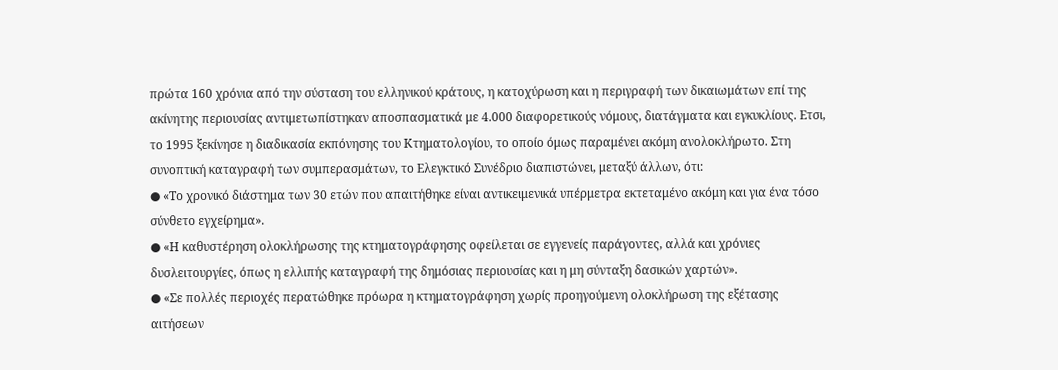πρώτα 160 χρόνια από την σύσταση του ελληνικού κράτους, η κατοχύρωση και η περιγραφή των δικαιωμάτων επί της ακίνητης περιουσίας αντιμετωπίστηκαν αποσπασματικά με 4.000 διαφορετικούς νόμους, διατάγματα και εγκυκλίους. Ετσι, το 1995 ξεκίνησε η διαδικασία εκπόνησης του Κτηματολογίου, το οποίο όμως παραμένει ακόμη ανολοκλήρωτο. Στη συνοπτική καταγραφή των συμπερασμάτων, το Ελεγκτικό Συνέδριο διαπιστώνει, μεταξύ άλλων, ότι:
● «Το χρονικό διάστημα των 30 ετών που απαιτήθηκε είναι αντικειμενικά υπέρμετρα εκτεταμένο ακόμη και για ένα τόσο σύνθετο εγχείρημα».
● «Η καθυστέρηση ολοκλήρωσης της κτηματογράφησης οφείλεται σε εγγενείς παράγοντες, αλλά και χρόνιες δυσλειτουργίες, όπως η ελλιπής καταγραφή της δημόσιας περιουσίας και η μη σύνταξη δασικών χαρτών».
● «Σε πολλές περιοχές περατώθηκε πρόωρα η κτηματογράφηση χωρίς προηγούμενη ολοκλήρωση της εξέτασης αιτήσεων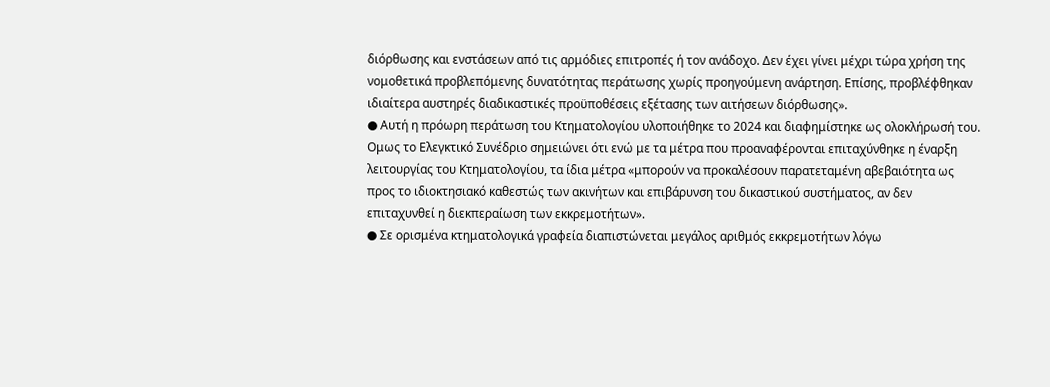διόρθωσης και ενστάσεων από τις αρμόδιες επιτροπές ή τον ανάδοχο. Δεν έχει γίνει μέχρι τώρα χρήση της νομοθετικά προβλεπόμενης δυνατότητας περάτωσης χωρίς προηγούμενη ανάρτηση. Επίσης, προβλέφθηκαν ιδιαίτερα αυστηρές διαδικαστικές προϋποθέσεις εξέτασης των αιτήσεων διόρθωσης».
● Αυτή η πρόωρη περάτωση του Κτηματολογίου υλοποιήθηκε το 2024 και διαφημίστηκε ως ολοκλήρωσή του. Ομως το Ελεγκτικό Συνέδριο σημειώνει ότι ενώ με τα μέτρα που προαναφέρονται επιταχύνθηκε η έναρξη λειτουργίας του Κτηματολογίου, τα ίδια μέτρα «μπορούν να προκαλέσουν παρατεταμένη αβεβαιότητα ως προς το ιδιοκτησιακό καθεστώς των ακινήτων και επιβάρυνση του δικαστικού συστήματος, αν δεν επιταχυνθεί η διεκπεραίωση των εκκρεμοτήτων».
● Σε ορισμένα κτηματολογικά γραφεία διαπιστώνεται μεγάλος αριθμός εκκρεμοτήτων λόγω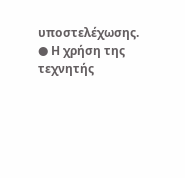υποστελέχωσης.
● Η χρήση της τεχνητής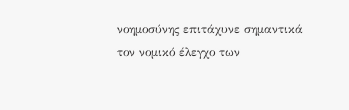νοημοσύνης επιτάχυνε σημαντικά τον νομικό έλεγχο των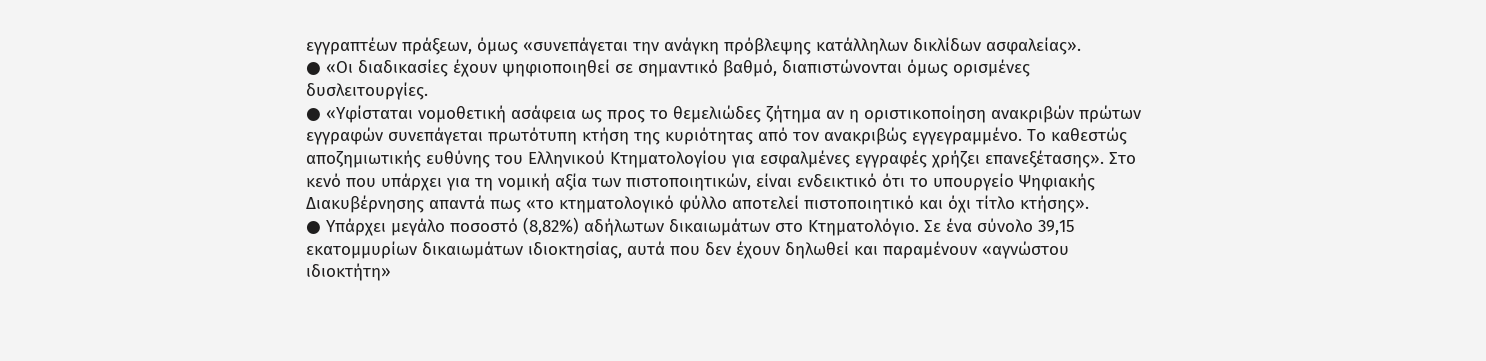εγγραπτέων πράξεων, όμως «συνεπάγεται την ανάγκη πρόβλεψης κατάλληλων δικλίδων ασφαλείας».
● «Οι διαδικασίες έχουν ψηφιοποιηθεί σε σημαντικό βαθμό, διαπιστώνονται όμως ορισμένες δυσλειτουργίες.
● «Υφίσταται νομοθετική ασάφεια ως προς το θεμελιώδες ζήτημα αν η οριστικοποίηση ανακριβών πρώτων εγγραφών συνεπάγεται πρωτότυπη κτήση της κυριότητας από τον ανακριβώς εγγεγραμμένο. Το καθεστώς αποζημιωτικής ευθύνης του Ελληνικού Κτηματολογίου για εσφαλμένες εγγραφές χρήζει επανεξέτασης». Στο κενό που υπάρχει για τη νομική αξία των πιστοποιητικών, είναι ενδεικτικό ότι το υπουργείο Ψηφιακής Διακυβέρνησης απαντά πως «το κτηματολογικό φύλλο αποτελεί πιστοποιητικό και όχι τίτλο κτήσης».
● Υπάρχει μεγάλο ποσοστό (8,82%) αδήλωτων δικαιωμάτων στο Κτηματολόγιο. Σε ένα σύνολο 39,15 εκατομμυρίων δικαιωμάτων ιδιοκτησίας, αυτά που δεν έχουν δηλωθεί και παραμένουν «αγνώστου ιδιοκτήτη»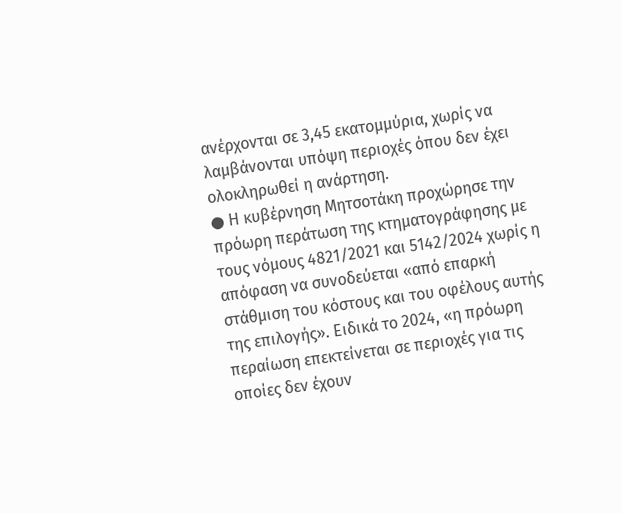ανέρχονται σε 3,45 εκατομμύρια, χωρίς να λαμβάνονται υπόψη περιοχές όπου δεν έχει ολοκληρωθεί η ανάρτηση.
● Η κυβέρνηση Μητσοτάκη προχώρησε την πρόωρη περάτωση της κτηματογράφησης με τους νόμους 4821/2021 και 5142/2024 χωρίς η απόφαση να συνοδεύεται «από επαρκή στάθμιση του κόστους και του οφέλους αυτής της επιλογής». Ειδικά το 2024, «η πρόωρη περαίωση επεκτείνεται σε περιοχές για τις οποίες δεν έχουν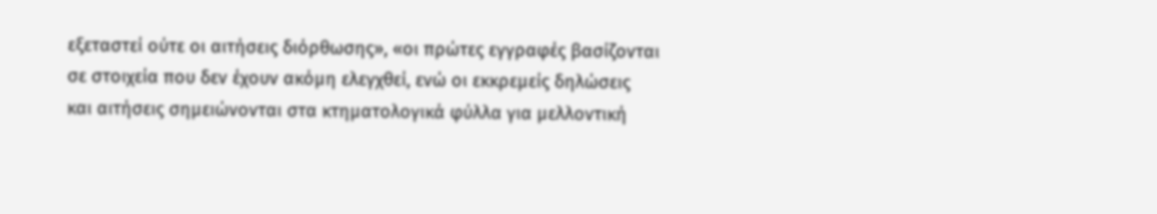εξεταστεί ούτε οι αιτήσεις διόρθωσης», «οι πρώτες εγγραφές βασίζονται σε στοιχεία που δεν έχουν ακόμη ελεγχθεί, ενώ οι εκκρεμείς δηλώσεις και αιτήσεις σημειώνονται στα κτηματολογικά φύλλα για μελλοντική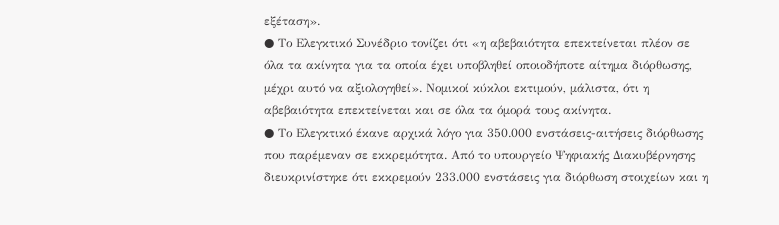εξέταση».
● Το Ελεγκτικό Συνέδριο τονίζει ότι «η αβεβαιότητα επεκτείνεται πλέον σε όλα τα ακίνητα για τα οποία έχει υποβληθεί οποιοδήποτε αίτημα διόρθωσης, μέχρι αυτό να αξιολογηθεί». Νομικοί κύκλοι εκτιμούν, μάλιστα, ότι η αβεβαιότητα επεκτείνεται και σε όλα τα όμορά τους ακίνητα.
● Το Ελεγκτικό έκανε αρχικά λόγο για 350.000 ενστάσεις-αιτήσεις διόρθωσης που παρέμεναν σε εκκρεμότητα. Από το υπουργείο Ψηφιακής Διακυβέρνησης διευκρινίστηκε ότι εκκρεμούν 233.000 ενστάσεις για διόρθωση στοιχείων και η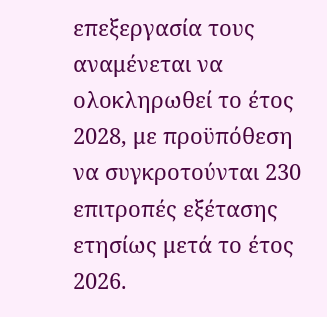επεξεργασία τους αναμένεται να ολοκληρωθεί το έτος 2028, με προϋπόθεση να συγκροτούνται 230 επιτροπές εξέτασης ετησίως μετά το έτος 2026.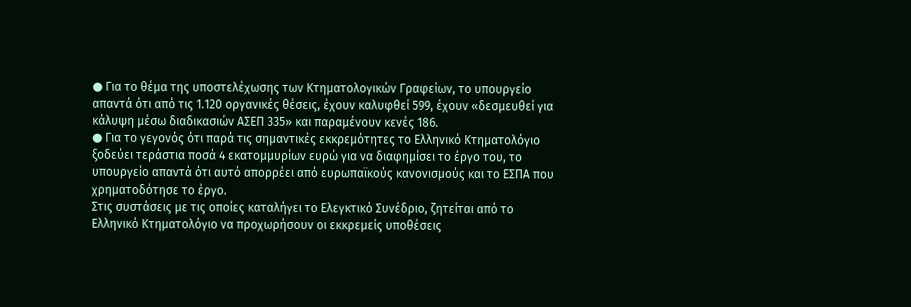● Για το θέμα της υποστελέχωσης των Κτηματολογικών Γραφείων, το υπουργείο απαντά ότι από τις 1.120 οργανικές θέσεις, έχουν καλυφθεί 599, έχουν «δεσμευθεί για κάλυψη μέσω διαδικασιών ΑΣΕΠ 335» και παραμένουν κενές 186.
● Για το γεγονός ότι παρά τις σημαντικές εκκρεμότητες το Ελληνικό Κτηματολόγιο ξοδεύει τεράστια ποσά 4 εκατομμυρίων ευρώ για να διαφημίσει το έργο του, το υπουργείο απαντά ότι αυτό απορρέει από ευρωπαϊκούς κανονισμούς και το ΕΣΠΑ που χρηματοδότησε το έργο.
Στις συστάσεις με τις οποίες καταλήγει το Ελεγκτικό Συνέδριο, ζητείται από το Ελληνικό Κτηματολόγιο να προχωρήσουν οι εκκρεμείς υποθέσεις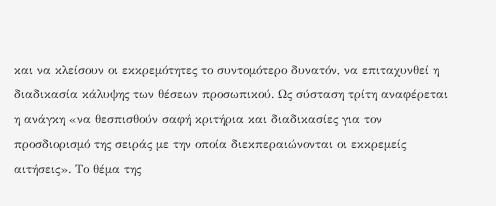και να κλείσουν οι εκκρεμότητες το συντομότερο δυνατόν, να επιταχυνθεί η διαδικασία κάλυψης των θέσεων προσωπικού. Ως σύσταση τρίτη αναφέρεται η ανάγκη «να θεσπισθούν σαφή κριτήρια και διαδικασίες για τον προσδιορισμό της σειράς με την οποία διεκπεραιώνονται οι εκκρεμείς αιτήσεις». Το θέμα της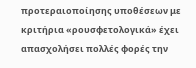προτεραιοποίησης υποθέσεων με κριτήρια «ρουσφετολογικά» έχει απασχολήσει πολλές φορές την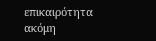επικαιρότητα ακόμη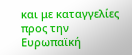και με καταγγελίες προς την Ευρωπαϊκή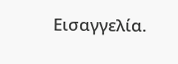Εισαγγελία.